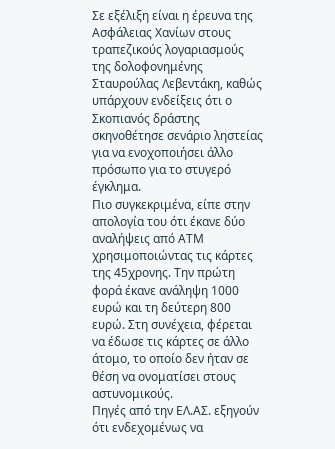Σε εξέλιξη είναι η έρευνα της Ασφάλειας Χανίων στους τραπεζικούς λογαριασμούς της δολοφονημένης Σταυρούλας Λεβεντάκη, καθώς υπάρχουν ενδείξεις ότι ο Σκοπιανός δράστης σκηνοθέτησε σενάριο ληστείας για να ενοχοποιήσει άλλο πρόσωπο για το στυγερό έγκλημα.
Πιο συγκεκριμένα, είπε στην απολογία του ότι έκανε δύο αναλήψεις από ΑΤΜ χρησιμοποιώντας τις κάρτες της 45χρονης. Την πρώτη φορά έκανε ανάληψη 1000 ευρώ και τη δεύτερη 800 ευρώ. Στη συνέχεια, φέρεται να έδωσε τις κάρτες σε άλλο άτομο, το οποίο δεν ήταν σε θέση να ονοματίσει στους αστυνομικούς.
Πηγές από την ΕΛ.ΑΣ. εξηγούν ότι ενδεχομένως να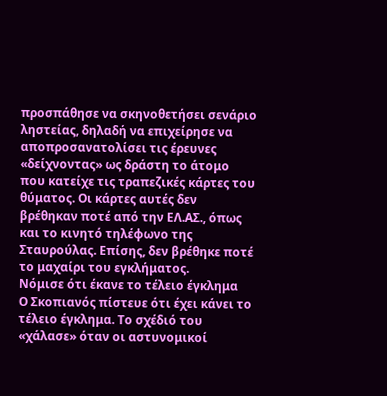προσπάθησε να σκηνοθετήσει σενάριο ληστείας, δηλαδή να επιχείρησε να αποπροσανατολίσει τις έρευνες «δείχνοντας» ως δράστη το άτομο που κατείχε τις τραπεζικές κάρτες του θύματος. Οι κάρτες αυτές δεν βρέθηκαν ποτέ από την ΕΛ.ΑΣ., όπως και το κινητό τηλέφωνο της Σταυρούλας. Επίσης, δεν βρέθηκε ποτέ το μαχαίρι του εγκλήματος.
Νόμισε ότι έκανε το τέλειο έγκλημα
Ο Σκοπιανός πίστευε ότι έχει κάνει το τέλειο έγκλημα. Το σχέδιό του «χάλασε» όταν οι αστυνομικοί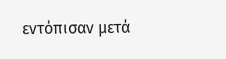εντόπισαν μετά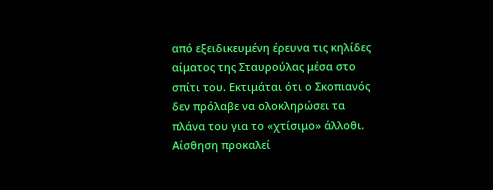από εξειδικευμένη έρευνα τις κηλίδες αίματος της Σταυρούλας μέσα στο σπίτι του. Εκτιμάται ότι ο Σκοπιανός δεν πρόλαβε να ολοκληρώσει τα πλάνα του για το «χτίσιμο» άλλοθι.
Αίσθηση προκαλεί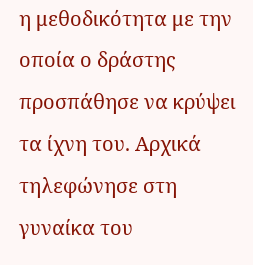η μεθοδικότητα με την οποία ο δράστης προσπάθησε να κρύψει τα ίχνη του. Αρχικά τηλεφώνησε στη γυναίκα του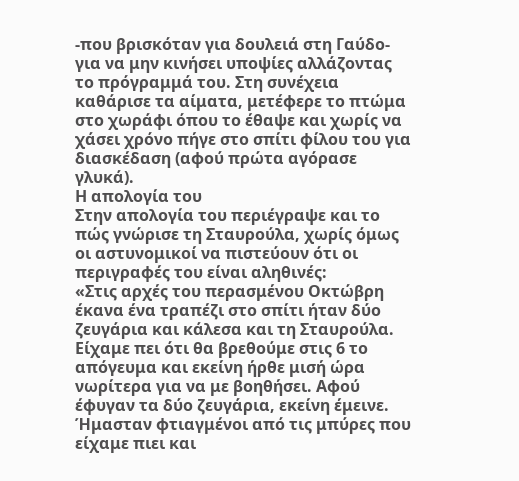-που βρισκόταν για δουλειά στη Γαύδο- για να μην κινήσει υποψίες αλλάζοντας το πρόγραμμά του. Στη συνέχεια καθάρισε τα αίματα, μετέφερε το πτώμα στο χωράφι όπου το έθαψε και χωρίς να χάσει χρόνο πήγε στο σπίτι φίλου του για διασκέδαση (αφού πρώτα αγόρασε γλυκά).
Η απολογία του
Στην απολογία του περιέγραψε και το πώς γνώρισε τη Σταυρούλα, χωρίς όμως οι αστυνομικοί να πιστεύουν ότι οι περιγραφές του είναι αληθινές:
«Στις αρχές του περασμένου Οκτώβρη έκανα ένα τραπέζι στο σπίτι ήταν δύο ζευγάρια και κάλεσα και τη Σταυρούλα. Είχαμε πει ότι θα βρεθούμε στις 6 το απόγευμα και εκείνη ήρθε μισή ώρα νωρίτερα για να με βοηθήσει. Αφού έφυγαν τα δύο ζευγάρια, εκείνη έμεινε. Ήμασταν φτιαγμένοι από τις μπύρες που είχαμε πιει και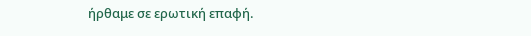ήρθαμε σε ερωτική επαφή.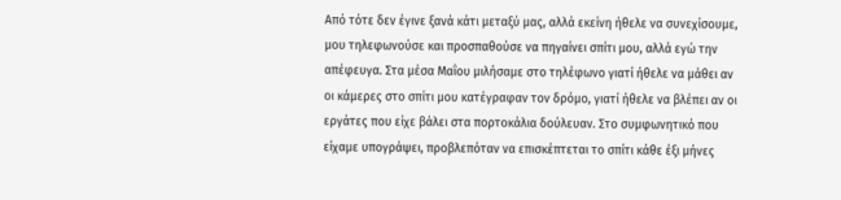Από τότε δεν έγινε ξανά κάτι μεταξύ μας, αλλά εκείνη ήθελε να συνεχίσουμε, μου τηλεφωνούσε και προσπαθούσε να πηγαίνει σπίτι μου, αλλά εγώ την απέφευγα. Στα μέσα Μαΐου μιλήσαμε στο τηλέφωνο γιατί ήθελε να μάθει αν οι κάμερες στο σπίτι μου κατέγραφαν τον δρόμο, γιατί ήθελε να βλέπει αν οι εργάτες που είχε βάλει στα πορτοκάλια δούλευαν. Στο συμφωνητικό που είχαμε υπογράψει, προβλεπόταν να επισκέπτεται το σπίτι κάθε έξι μήνες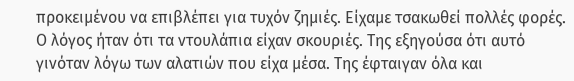προκειμένου να επιβλέπει για τυχόν ζημιές. Είχαμε τσακωθεί πολλές φορές. Ο λόγος ήταν ότι τα ντουλάπια είχαν σκουριές. Της εξηγούσα ότι αυτό γινόταν λόγω των αλατιών που είχα μέσα. Της έφταιγαν όλα και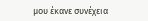μου έκανε συνέχεια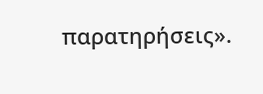παρατηρήσεις».